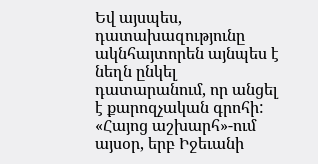Եվ այսպես, դատախազությունը ակնհայտորեն այնպես է նեղն ընկել դատարանում, որ անցել է քարոզչական գրոհի: «Հայոց աշխարհ»-ում այսօր, երբ Իջեւանի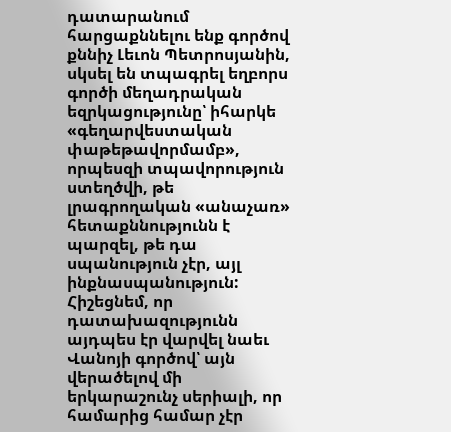դատարանում հարցաքննելու ենք գործով քննիչ Լեւոն Պետրոսյանին, սկսել են տպագրել եղբորս գործի մեղադրական եզրկացությունը՝ իհարկե «գեղարվեստական փաթեթավորմամբ», որպեսզի տպավորություն ստեղծվի, թե լրագրողական «անաչառ» հետաքննությունն է պարզել, թե դա սպանություն չէր, այլ ինքնասպանություն: Հիշեցնեմ, որ դատախազությունն այդպես էր վարվել նաեւ Վանոյի գործով՝ այն վերածելով մի երկարաշունչ սերիալի, որ համարից համար չէր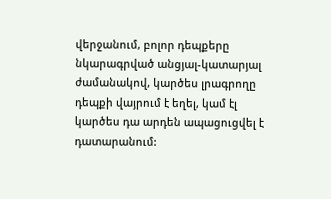վերջանում, բոլոր դեպքերը նկարագրված անցյալ-կատարյալ ժամանակով, կարծես լրագրողը դեպքի վայրում է եղել, կամ էլ կարծես դա արդեն ապացուցվել է դատարանում: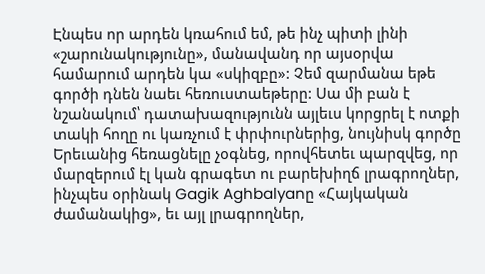Էնպես որ արդեն կռահում եմ, թե ինչ պիտի լինի «շարունակությունը», մանավանդ որ այսօրվա համարում արդեն կա «սկիզբը»: Չեմ զարմանա եթե գործի դնեն նաեւ հեռուստաեթերը: Սա մի բան է նշանակում՝ դատախազությունն այլեւս կորցրել է ոտքի տակի հողը ու կառչում է փրփուրներից, նույնիսկ գործը Երեւանից հեռացնելը չօգնեց, որովհետեւ պարզվեց, որ մարզերում էլ կան գրագետ ու բարեխիղճ լրագրողներ, ինչպես օրինակ Gagik Aghbalyanը «Հայկական ժամանակից», եւ այլ լրագրողներ,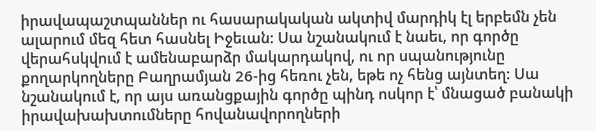իրավապաշտպաններ ու հասարակական ակտիվ մարդիկ էլ երբեմն չեն ալարում մեզ հետ հասնել Իջեւան: Սա նշանակում է նաեւ, որ գործը վերահսկվում է ամենաբարձր մակարդակով, ու որ սպանությունը քողարկողները Բաղրամյան 26-ից հեռու չեն, եթե ոչ հենց այնտեղ: Սա նշանակում է, որ այս առանցքային գործը պինդ ոսկոր է՝ մնացած բանակի իրավախախտումները հովանավորողների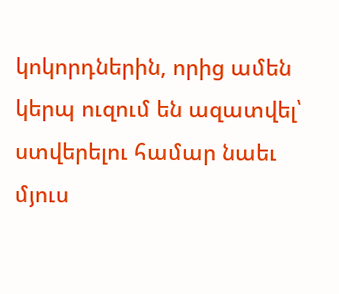կոկորդներին, որից ամեն կերպ ուզում են ազատվել՝ ստվերելու համար նաեւ մյուս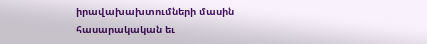իրավախախտումների մասին հասարակական եւ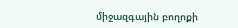միջազգային բողոքի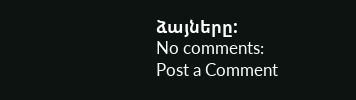ձայները:
No comments:
Post a Comment